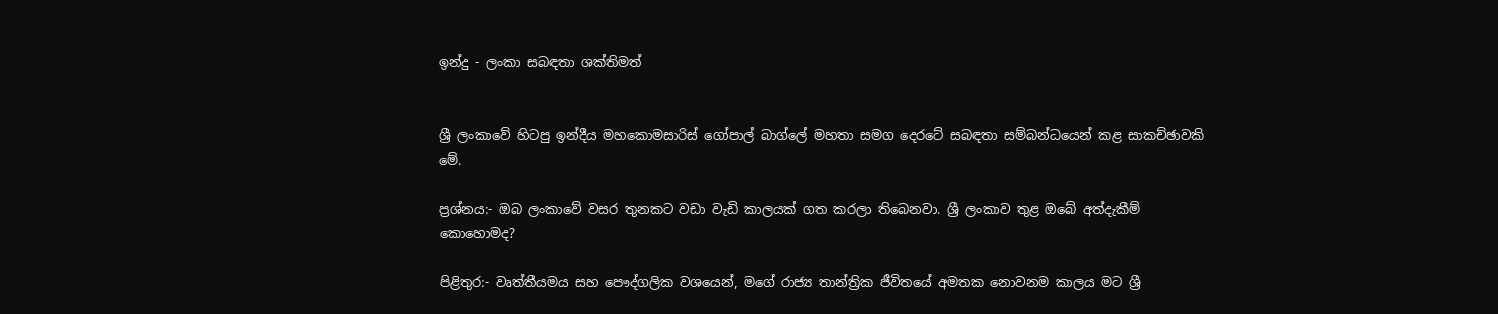ඉන්දු - ලංකා සබඳතා ශක්තිමත්


ශ්‍රී ලංකාවේ හිටපු ඉන්දීය මහකොමසාරිස් ගෝපාල් බාග්ලේ මහතා සමග දෙරටේ සබඳතා සම්බන්ධයෙන් කළ සාකච්ඡාවකි මේ.

ප්‍රශ්නය:- ඔබ ලංකාවේ වසර තුනකට වඩා වැඩි කාලයක් ගත කරලා තිබෙනවා. ශ්‍රී ලංකාව තුළ ඔබේ අත්දැකීම් කොහොමද?

පිළිතුර:- වෘත්තීයමය සහ පෞද්ගලික වශයෙන්, මගේ රාජ්‍ය තාන්ත්‍රික ජීවිතයේ අමතක නොවනම කාලය මට ශ්‍රී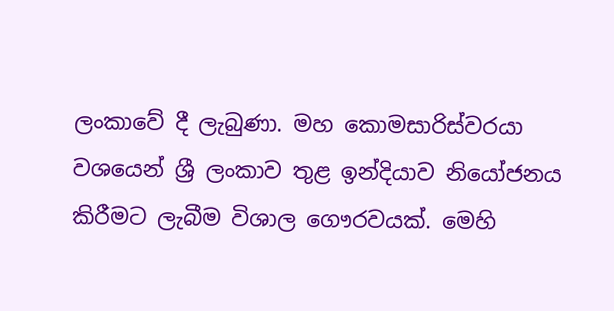ලංකාවේ දී ලැබුණා. මහ කොමසාරිස්වරයා වශයෙන් ශ්‍රී ලංකාව තුළ ඉන්දියාව නියෝජනය කිරීමට ලැබීම විශාල ගෞරවයක්. මෙහි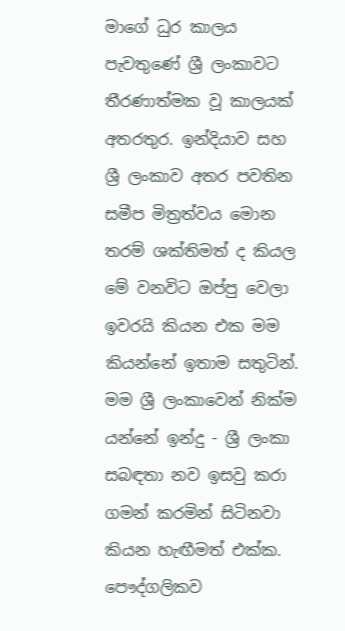මාගේ ධුර කාලය පැවතුණේ ශ්‍රී ලංකාවට තීරණාත්මක වූ කාලයක් අතරතුර. ඉන්දියාව සහ ශ්‍රී ලංකාව අතර පවතින සමීප මිත්‍රත්වය මොන තරම් ශක්තිමත් ද කියල මේ වනවිට ඔප්පු වෙලා ඉවරයි කියන එක මම කියන්නේ ඉතාම සතුටින්. මම ශ්‍රී ලංකාවෙන් නික්ම යන්නේ ඉන්දු - ශ්‍රී ලංකා සබඳතා නව ඉසවු කරා ගමන් කරමින් සිටිනවා කියන හැඟීමත් එක්ක. පෞද්ගලිකව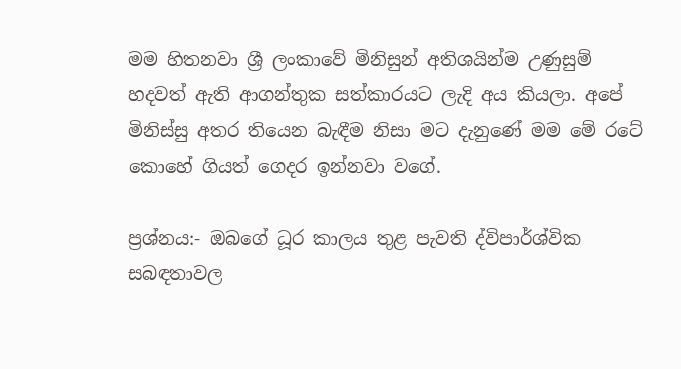මම හිතනවා ශ්‍රී ලංකාවේ මිනිසුන් අතිශයින්ම උණුසුම් හදවත් ඇති ආගන්තුක සත්කාරයට ලැදි අය කියලා. අපේ මිනිස්සු අතර තියෙන බැඳීම නිසා මට දැනුණේ මම මේ රටේ කොහේ ගියත් ගෙදර ඉන්නවා වගේ.

ප්‍රශ්නය:- ඔබගේ ධූර කාලය තුළ පැවති ද්විපාර්ශ්වික සබඳතාවල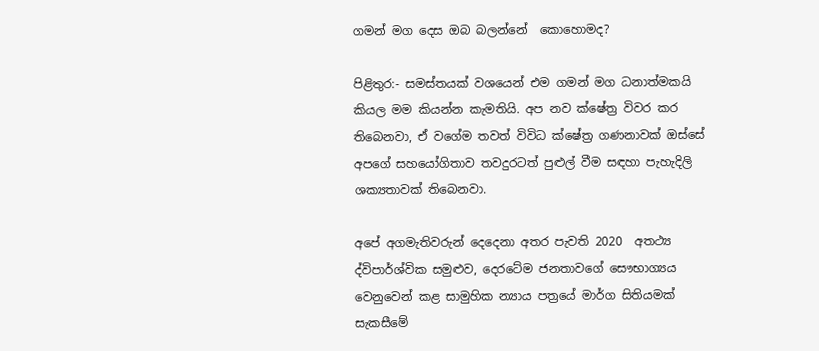ගමන් මග දෙස ඔබ බලන්නේ  කොහොමද?

පිළිතුර:- සමස්තයක් වශයෙන් එම ගමන් මග ධනාත්මකයි කියල මම කියන්න කැමතියි. අප නව ක්ෂේත්‍ර විවර කර තිබෙනවා, ඒ වගේම තවත් විවිධ ක්ෂේත්‍ර ගණනාවක් ඔස්සේ අපගේ සහයෝගිතාව තවදුරටත් පුළුල් වීම සඳහා පැහැදිලි ශක්‍යතාවක් තිබෙනවා.

අපේ අගමැතිවරුන් දෙදෙනා අතර පැවති 2020  අතථ්‍ය ද්විපාර්ශ්වික සමුළුව, දෙරටේම ජනතාවගේ සෞභාග්‍යය වෙනුවෙන් කළ සාමුහික න්‍යාය පත්‍රයේ මාර්ග සිතියමක් සැකසීමේ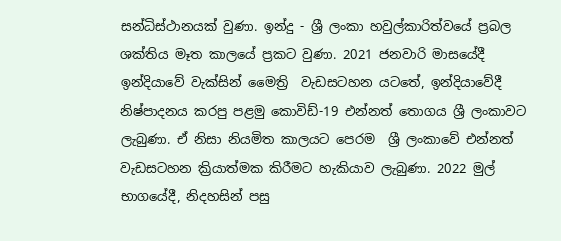සන්ධිස්ථානයක් වුණා. ඉන්දු - ශ්‍රී ලංකා හවුල්කාරිත්වයේ ප්‍රබල ශක්තිය මෑත කාලයේ ප්‍රකට වුණා. 2021 ජනවාරි මාසයේදී ඉන්දියාවේ වැක්සින් මෛත්‍රි  වැඩසටහන යටතේ, ඉන්දියාවේදී නිෂ්පාදනය කරපු පළමු කොවිඩ්-19 එන්නත් තොගය ශ්‍රී ලංකාවට ලැබුණා. ඒ නිසා නියමිත කාලයට පෙරම  ශ්‍රී ලංකාවේ එන්නත් වැඩසටහන ක්‍රියාත්මක කිරීමට හැකියාව ලැබුණා. 2022 මුල් භාගයේදී, නිදහසින් පසු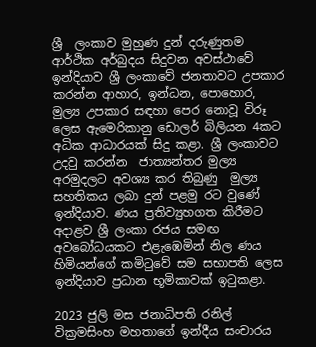ශ්‍රී  ලංකාව මුහුණ දුන් දරුණුතම ආර්ථික අර්බුදය සිදුවන අවස්ථාවේ ඉන්දියාව ශ්‍රී ලංකාවේ ජනතාවට උපකාර කරන්න ආහාර, ඉන්ධන, පොහොර, මුල්‍ය උපකාර සඳහා පෙර නොවූ විරූ ලෙස ඇමෙරිකානු ඩොලර් බිලියන 4කට අධික ආධාරයක් සිදු කළා. ශ්‍රී ලංකාවට  උදවු කරන්න  ජාත්‍යන්තර මුල්‍ය අරමුදලට අවශ්‍ය කර තිබුණු  මුල්‍ය සහතිකය ලබා දුන් පළමු රට වුණේ ඉන්දියාව. ණය ප්‍රතිව්‍යුහගත කිරීමට අදාළව ශ්‍රී ලංකා රජය සමඟ අවබෝධයකට එළැඹෙමින් නිල ණය හිමියන්ගේ කමිටුවේ සම සභාපති ලෙස ඉන්දියාව ප්‍රධාන භූමිකාවක් ඉටුකළා.

2023 ජුලි මස ජනාධිපති රනිල් වික්‍රමසිංහ මහතාගේ ඉන්දීය සංචාරය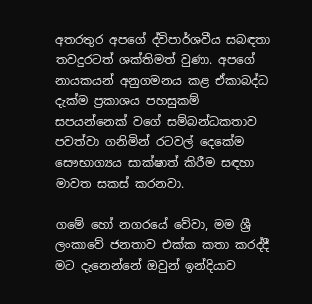අතරතුර අපගේ ද්විපාර්ශවීය සබඳතා තවදුරටත් ශක්තිමත් වුණා. අපගේ නායකයන් අනුගමනය කළ ඒකාබද්ධ දැක්ම ප්‍රකාශය පහසුකම් සපයන්නෙක් වගේ සම්බන්ධකතාව පවත්වා ගනිමින් රටවල් දෙකේම සෞභාග්‍යය සාක්ෂාත් කිරීම සඳහා මාවත සකස් කරනවා.

ගමේ හෝ නගරයේ වේවා, මම ශ්‍රී ලංකාවේ ජනතාව එක්ක කතා කරද්දී මට දැනෙන්නේ ඔවුන් ඉන්දියාව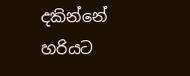දකින්නේ හරියට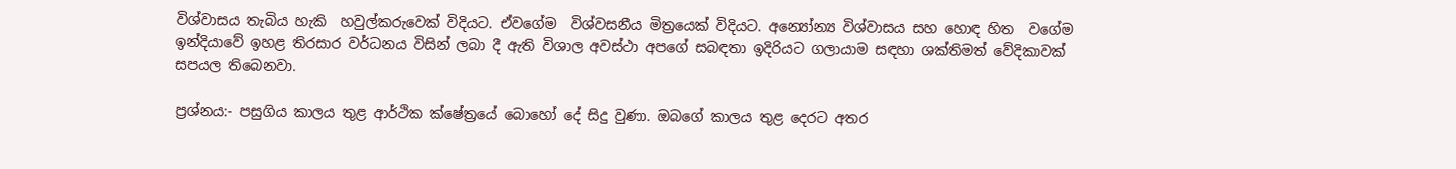විශ්වාසය තැබිය හැකි  හවුල්කරුවෙක් විදියට. ඒවගේම  විශ්වසනීය මිත්‍රයෙක් විදියට. අන්‍යෝන්‍ය විශ්වාසය සහ හොඳ හිත  වගේම ඉන්දියාවේ ඉහළ තිරසාර වර්ධනය විසින් ලබා දී ඇති විශාල අවස්ථා අපගේ සබඳතා ඉදිරියට ගලායාම සඳහා ශක්තිමත් වේදිකාවක් සපයල තිබෙනවා.

ප්‍රශ්නය:- පසුගිය කාලය තුළ ආර්ථික ක්ෂේත්‍රයේ බොහෝ දේ සිදු වුණා. ඔබගේ කාලය තුළ දෙරට අතර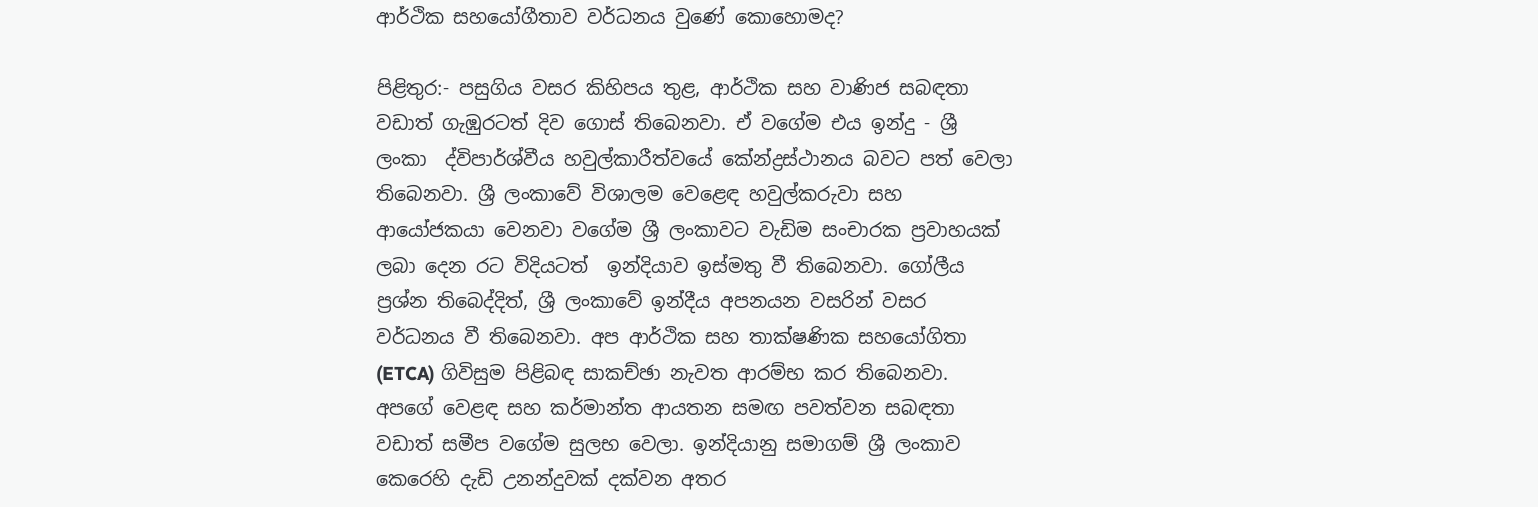ආර්ථික සහයෝගීතාව වර්ධනය වුණේ කොහොමද?

පිළිතුර:- පසුගිය වසර කිහිපය තුළ, ආර්ථික සහ වාණිජ සබඳතා වඩාත් ගැඹුරටත් දිව ගොස් තිබෙනවා. ඒ වගේම එය ඉන්දු - ශ්‍රී ලංකා  ද්විපාර්ශ්වීය හවුල්කාරීත්වයේ කේන්ද්‍රස්ථානය බවට පත් වෙලා තිබෙනවා. ශ්‍රී ලංකාවේ විශාලම වෙළෙඳ හවුල්කරුවා සහ ආයෝජකයා වෙනවා වගේම ශ්‍රී ලංකාවට වැඩිම සංචාරක ප්‍රවාහයක් ලබා දෙන රට විදියටත්  ඉන්දියාව ඉස්මතු වී තිබෙනවා. ගෝලීය ප්‍රශ්න තිබෙද්දිත්, ශ්‍රී ලංකාවේ ඉන්දීය අපනයන වසරින් වසර වර්ධනය වී තිබෙනවා. අප ආර්ථික සහ තාක්ෂණික සහයෝගිතා (ETCA) ගිවිසුම පිළිබඳ සාකච්ඡා නැවත ආරම්භ කර තිබෙනවා. අපගේ වෙළඳ සහ කර්මාන්ත ආයතන සමඟ පවත්වන සබඳතා වඩාත් සමීප වගේම සුලභ වෙලා. ඉන්දියානු සමාගම් ශ්‍රී ලංකාව කෙරෙහි දැඩි උනන්දුවක් දක්වන අතර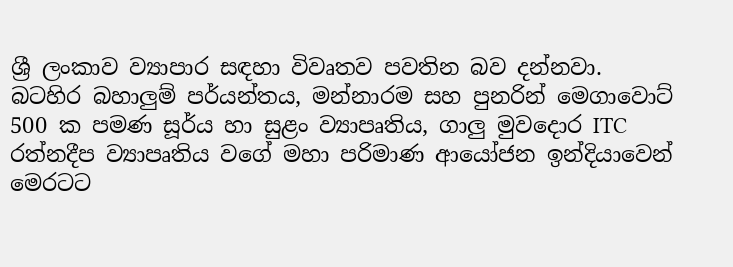ශ්‍රී ලංකාව ව්‍යාපාර සඳහා විවෘතව පවතින බව දන්නවා. බටහිර බහාලුම් පර්යන්තය, මන්නාරම සහ පුනරින් මෙගාවොට් 500 ක පමණ සූර්ය හා සුළං ව්‍යාපෘතිය, ගාලු මුවදොර ITC රත්නදීප ව්‍යාපෘතිය වගේ මහා පරිමාණ ආයෝජන ඉන්දියාවෙන්  මෙරටට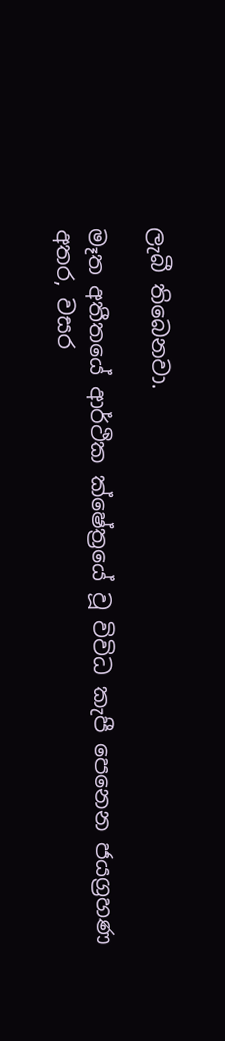ලැබී තිබෙනවා.

මෑත අතීතයේ ආර්ථික ක්ෂේත්‍රයේ වූ විවිධ කැපී පෙනෙන ජයග්‍රහණ අතර, වසර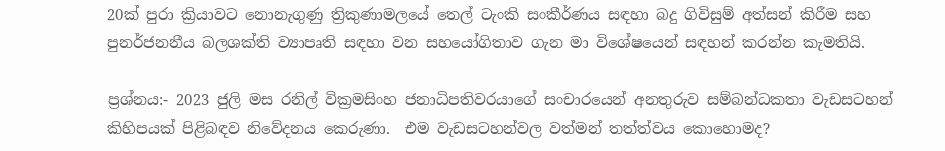20ක් පුරා ක්‍රියාවට නොනැගුණු ත්‍රිකුණාමලයේ තෙල් ටැංකි සංකීර්ණය සඳහා බදු ගිවිසුම් අත්සන් කිරීම සහ පුනර්ජනනීය බලශක්ති ව්‍යාපෘති සඳහා වන සහයෝගිතාව ගැන මා විශේෂයෙන් සඳහන් කරන්න කැමතියි.

ප්‍රශ්නය:- 2023 ජුලි මස රනිල් වික්‍රමසිංහ ජනාධිපතිවරයාගේ සංචාරයෙන් අනතුරුව සම්බන්ධකතා වැඩසටහන් කිහිපයක් පිළිබඳව නිවේදනය කෙරුණා.  එම වැඩසටහන්වල වත්මන් තත්ත්වය කොහොමද?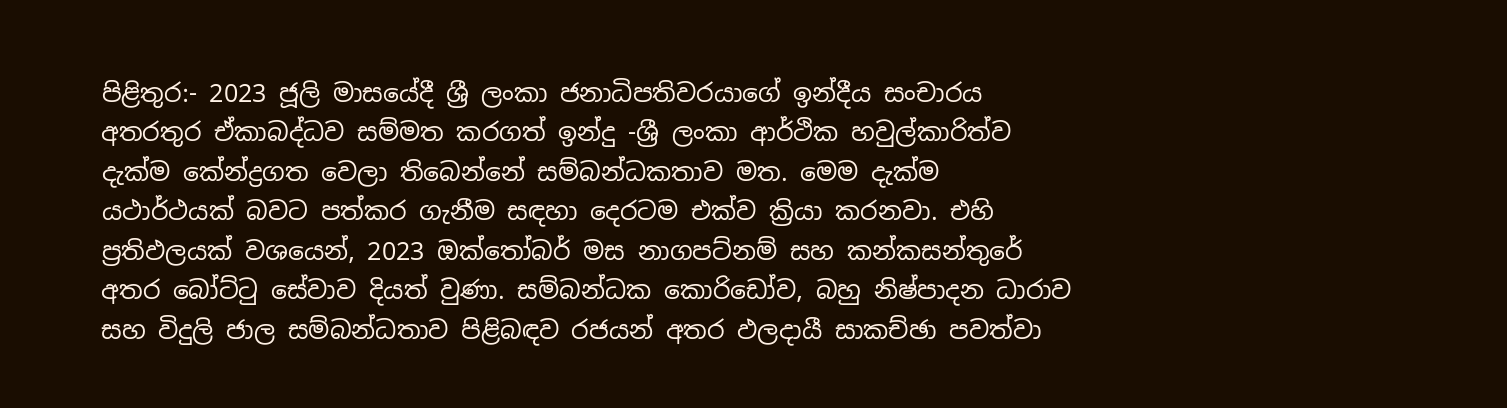පිළිතුර:- 2023 ජූලි මාසයේදී ශ්‍රී ලංකා ජනාධිපතිවරයාගේ ඉන්දීය සංචාරය අතරතුර ඒකාබද්ධව සම්මත කරගත් ඉන්දු -ශ්‍රී ලංකා ආර්ථික හවුල්කාරිත්ව දැක්ම කේන්ද්‍රගත වෙලා තිබෙන්නේ සම්බන්ධකතාව මත. මෙම දැක්ම යථාර්ථයක් බවට පත්කර ගැනීම සඳහා දෙරටම එක්ව ක්‍රියා කරනවා. එහි ප්‍රතිඵලයක් වශයෙන්, 2023 ඔක්තෝබර් මස නාගපට්නම් සහ කන්කසන්තුරේ අතර බෝට්ටු සේවාව දියත් වුණා. සම්බන්ධක කොරිඩෝව, බහු නිෂ්පාදන ධාරාව සහ විදුලි ජාල සම්බන්ධතාව පිළිබඳව රජයන් අතර ඵලදායී සාකච්ඡා පවත්වා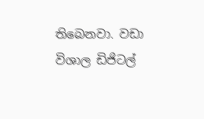තිබෙනවා. වඩා විශාල ඩිජිටල්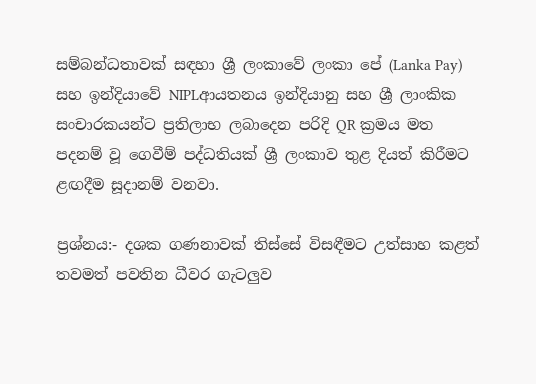සම්බන්ධතාවක් සඳහා ශ්‍රී ලංකාවේ ලංකා පේ (Lanka Pay) සහ ඉන්දියාවේ NIPLආයතනය ඉන්දියානු සහ ශ්‍රී ලාංකික සංචාරකයන්ට ප්‍රතිලාභ ලබාදෙන පරිදි QR ක්‍රමය මත පදනම් වූ ගෙවීම් පද්ධතියක් ශ්‍රී ලංකාව තුළ දියත් කිරීමට ළඟදීම සූදානම් වනවා.

ප්‍රශ්නය:- දශක ගණනාවක් තිස්සේ විසඳීමට උත්සාහ කළත් තවමත් පවතින ධීවර ගැටලුව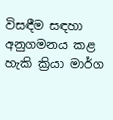විසඳීම සඳහා අනුගමනය කළ හැකි ක්‍රියා මාර්ග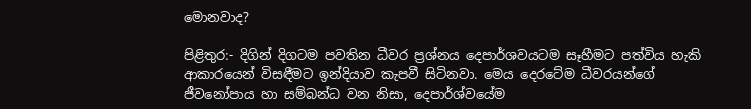මොනවාද?

පිළිතුර:- දිගින් දිගටම පවතින ධීවර ප්‍රශ්නය දෙපාර්ශවයටම සෑහීමට පත්විය හැකි ආකාරයෙන් විසඳීමට ඉන්දියාව කැපවී සිටිනවා. මෙය දෙරටේම ධීවරයන්ගේ ජීවනෝපාය හා සම්බන්ධ වන නිසා, දෙපාර්ශ්වයේම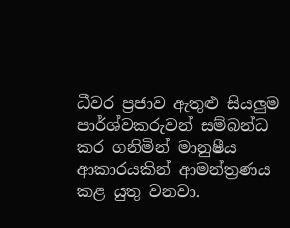ධීවර ප්‍රජාව ඇතුළු සියලුම පාර්ශ්වකරුවන් සම්බන්ධ කර ගනිමින් මානුෂීය ආකාරයකින් ආමන්ත්‍රණය කළ යුතු වනවා.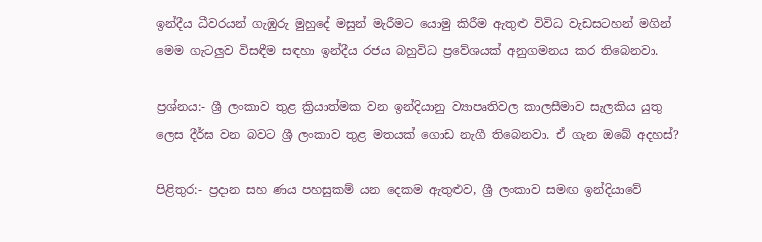ඉන්දීය ධීවරයන් ගැඹුරු මුහුදේ මසුන් මැරීමට යොමු කිරීම ඇතුළු විවිධ වැඩසටහන් මගින් මෙම ගැටලුව විසඳීම සඳහා ඉන්දීය රජය බහුවිධ ප්‍රවේශයක් අනුගමනය කර තිබෙනවා.

ප්‍රශ්නය:- ශ්‍රී ලංකාව තුළ ක්‍රියාත්මක වන ඉන්දියානු ව්‍යාපෘතිවල කාලසීමාව සැලකිය යුතු ලෙස දීර්ඝ වන බවට ශ්‍රී ලංකාව තුළ මතයක් ගොඩ නැගී තිබෙනවා. ඒ ගැන ඔබේ අදහස්?

පිළිතුර:- ප්‍රදාන සහ ණය පහසුකම් යන දෙකම ඇතුළුව, ශ්‍රී ලංකාව සමඟ ඉන්දියාවේ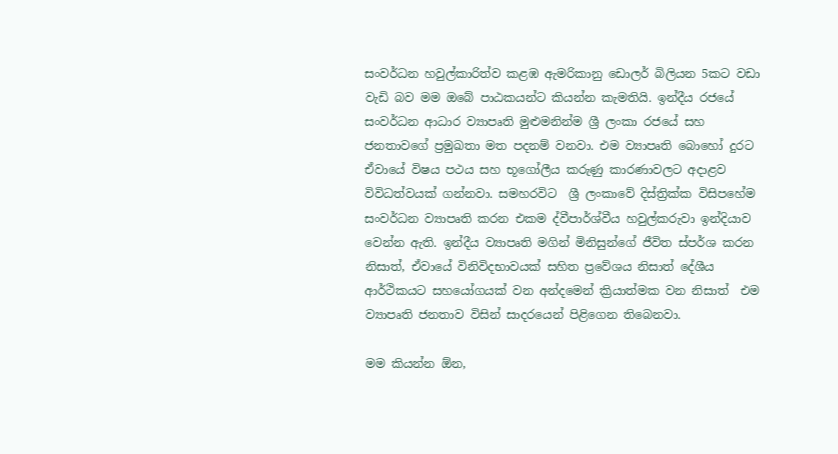සංවර්ධන හවුල්කාරිත්ව කළඹ ඇමරිකානු ඩොලර් බිලියන 5කට වඩා වැඩි බව මම ඔබේ පාඨකයන්ට කියන්න කැමතියි. ඉන්දීය රජයේ සංවර්ධන ආධාර ව්‍යාපෘති මුළුමනින්ම ශ්‍රී ලංකා රජයේ සහ ජනතාවගේ ප්‍රමුඛතා මත පදනම් වනවා. එම ව්‍යාපෘති බොහෝ දුරට ඒවායේ විෂය පථය සහ භූගෝලීය කරුණු කාරණාවලට අදාළව විවිධත්වයක් ගන්නවා. සමහරවිට  ශ්‍රී ලංකාවේ දිස්ත්‍රික්ක විසිපහේම  සංවර්ධන ව්‍යාපෘති කරන එකම ද්වීපාර්ශ්වීය හවුල්කරුවා ඉන්දියාව වෙන්න ඇති. ඉන්දීය ව්‍යාපෘති මගින් මිනිසුන්ගේ ජීවිත ස්පර්ශ කරන නිසාත්, ඒවායේ විනිවිදභාවයක් සහිත ප්‍රවේශය නිසාත් දේශීය ආර්ථිකයට සහයෝගයක් වන අන්දමෙන් ක්‍රියාත්මක වන නිසාත්  එම ව්‍යාපෘති ජනතාව විසින් සාදරයෙන් පිළිගෙන තිබෙනවා.

මම කියන්න ඕන,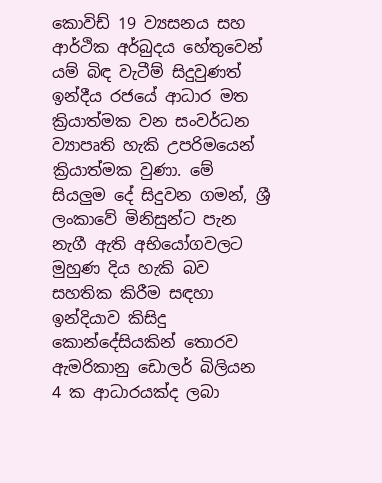කොවිඩ් 19 ව්‍යසනය සහ ආර්ථික අර්බුදය හේතුවෙන් යම් බිඳ වැටීම් සිදුවුණත් ඉන්දීය රජයේ ආධාර මත ක්‍රියාත්මක වන සංවර්ධන ව්‍යාපෘති හැකි උපරිමයෙන් ක්‍රියාත්මක වුණා. මේ සියලුම දේ සිදුවන ගමන්, ශ්‍රී ලංකාවේ මිනිසුන්ට පැන නැගී ඇති අභියෝගවලට මුහුණ දිය හැකි බව සහතික කිරීම සඳහා ඉන්දියාව කිසිදු කොන්දේසියකින් තොරව ඇමරිකානු ඩොලර් බිලියන 4 ක ආධාරයක්ද ලබා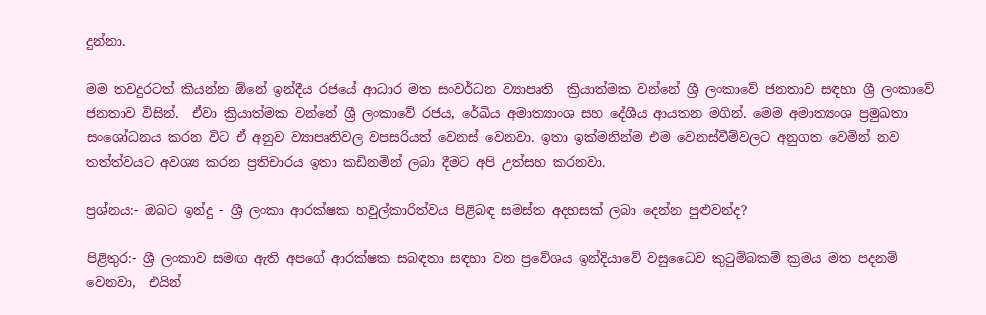දුන්නා.

මම තවදුරටත් කියන්න ඕනේ ඉන්දීය රජයේ ආධාර මත සංවර්ධන ව්‍යාපෘති  ක්‍රියාත්මක වන්නේ ශ්‍රී ලංකාවේ ජනතාව සඳහා ශ්‍රී ලංකාවේ ජනතාව විසින්.  ඒවා ක්‍රියාත්මක වන්නේ ශ්‍රී ලංකාවේ රජය, රේඛිය අමාත්‍යාංශ සහ දේශීය ආයතන මගින්. මෙම අමාත්‍යංශ ප්‍රමුඛතා  සංශෝධනය කරන විට ඒ අනුව ව්‍යාපෘතිවල වපසරියත් වෙනස් වෙනවා. ඉතා ඉක්මනින්ම එම වෙනස්වීම්වලට අනුගත වෙමින් නව තත්ත්වයට අවශ්‍ය කරන ප්‍රතිචාරය ඉතා කඩිනමින් ලබා දීමට අපි උත්සහ කරනවා.

ප්‍රශ්නය:- ඔබට ඉන්දු - ශ්‍රී ලංකා ආරක්ෂක හවුල්කාරිත්වය පිළිබඳ සමස්ත අදහසක් ලබා දෙන්න පුළුවන්ද?

පිළිතුර:- ශ්‍රී ලංකාව සමඟ ඇති අපගේ ආරක්ෂක සබඳතා සඳහා වන ප්‍රවේශය ඉන්දියාවේ වසුධෛව කුටුම්බකම් ක්‍රමය මත පදනම් වෙනවා,  එයින්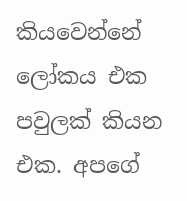කියවෙන්නේ ලෝකය එක පවුලක් කියන එක. අපගේ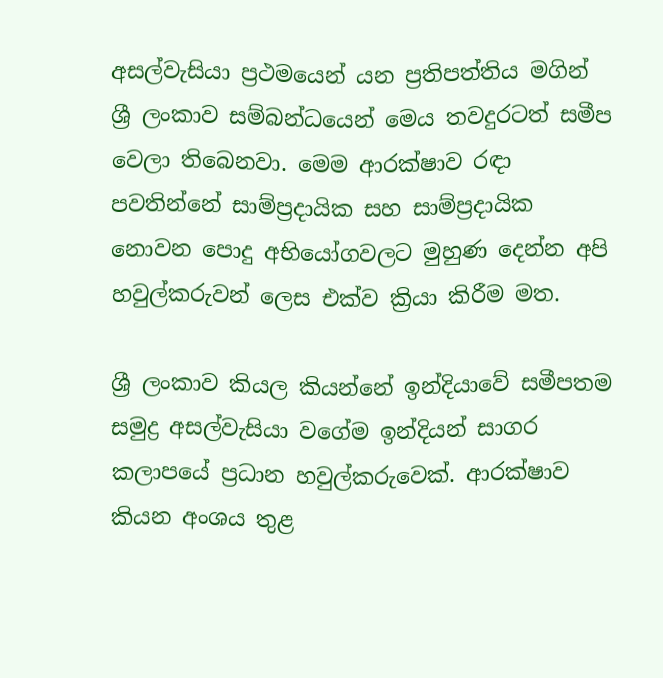අසල්වැසියා ප්‍රථමයෙන් යන ප්‍රතිපත්තිය මගින් ශ්‍රී ලංකාව සම්බන්ධයෙන් මෙය තවදුරටත් සමීප වෙලා තිබෙනවා. මෙම ආරක්ෂාව රඳා පවතින්නේ සාම්ප්‍රදායික සහ සාම්ප්‍රදායික නොවන පොදු අභියෝගවලට මුහුණ දෙන්න අපි හවුල්කරුවන් ලෙස එක්ව ක්‍රියා කිරීම මත.

ශ්‍රී ලංකාව කියල කියන්නේ ඉන්දියාවේ සමීපතම සමුද්‍ර අසල්වැසියා වගේම ඉන්දියන් සාගර කලාපයේ ප්‍රධාන හවුල්කරුවෙක්. ආරක්ෂාව කියන අංශය තුළ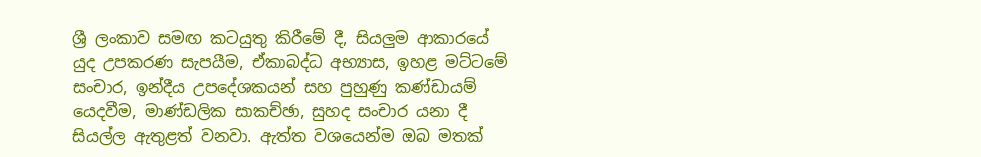ශ්‍රී ලංකාව සමඟ කටයුතු කිරීමේ දී, සියලුම ආකාරයේ යුද උපකරණ සැපයීම, ඒකාබද්ධ අභ්‍යාස, ඉහළ මට්ටමේ සංචාර, ඉන්දීය උපදේශකයන් සහ පුහුණු කණ්ඩායම් යෙදවීම, මාණ්ඩලික සාකච්ඡා, සුහද සංචාර යනා දී සියල්ල ඇතුළත් වනවා. ඇත්ත වශයෙන්ම ඔබ මතක්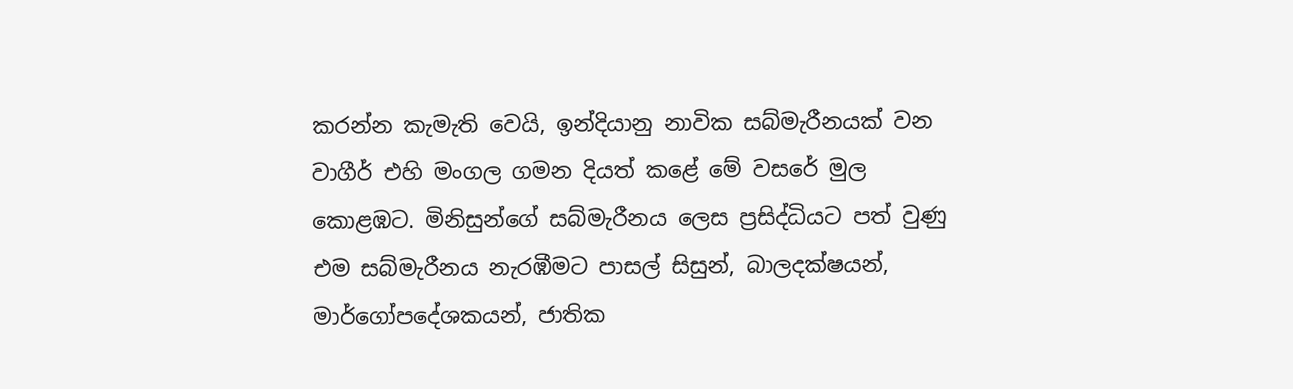කරන්න කැමැති වෙයි, ඉන්දියානු නාවික සබ්මැරීනයක් වන වාගීර් එහි මංගල ගමන දියත් කළේ මේ වසරේ මුල කොළඹට. මිනිසුන්ගේ සබ්මැරීනය ලෙස ප්‍රසිද්ධියට පත් වුණු එම සබ්මැරීනය නැරඹීමට පාසල් සිසුන්, බාලදක්ෂයන්, මාර්ගෝපදේශකයන්, ජාතික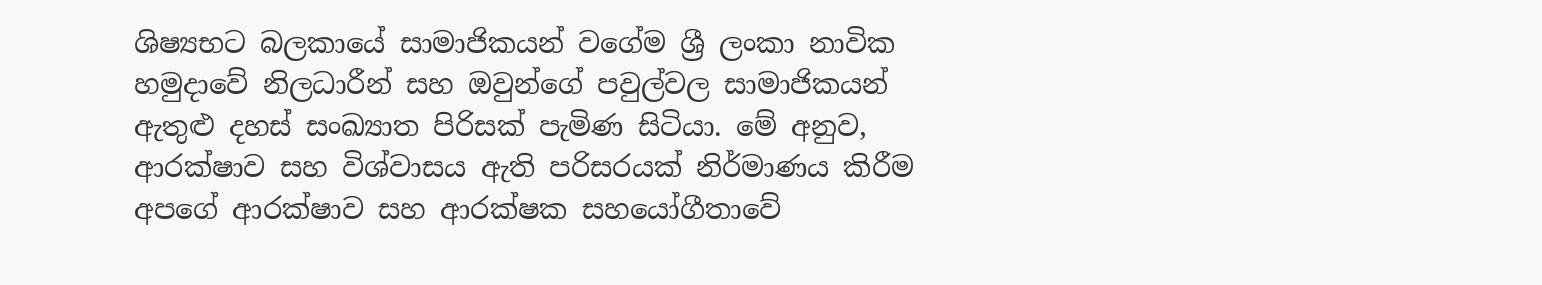ශිෂ්‍යභට බලකායේ සාමාජිකයන් වගේම ශ්‍රී ලංකා නාවික හමුදාවේ නිලධාරීන් සහ ඔවුන්ගේ පවුල්වල සාමාජිකයන් ඇතුළු දහස් සංඛ්‍යාත පිරිසක් පැමිණ සිටියා. මේ අනුව, ආරක්ෂාව සහ විශ්වාසය ඇති පරිසරයක් නිර්මාණය කිරීම අපගේ ආරක්ෂාව සහ ආරක්ෂක සහයෝගීතාවේ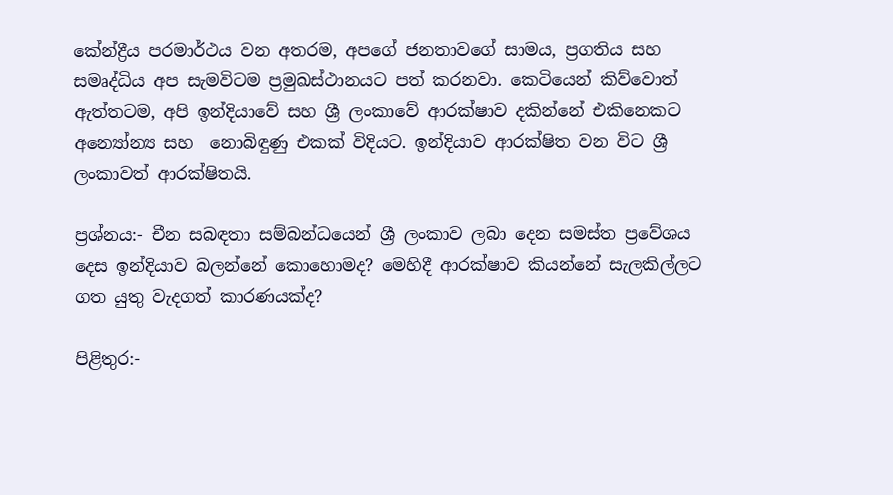කේන්ද්‍රීය පරමාර්ථය වන අතරම, අපගේ ජනතාවගේ සාමය, ප්‍රගතිය සහ සමෘද්ධිය අප සැමවිටම ප්‍රමුඛස්ථානයට පත් කරනවා. කෙටියෙන් කිව්වොත් ඇත්තටම, අපි ඉන්දියාවේ සහ ශ්‍රී ලංකාවේ ආරක්ෂාව දකින්නේ එකිනෙකට අන්‍යෝන්‍ය සහ  නොබිඳුණු එකක් විදියට. ඉන්දියාව ආරක්ෂිත වන විට ශ්‍රී ලංකාවත් ආරක්ෂිතයි.

ප්‍රශ්නය:- චීන සබඳතා සම්බන්ධයෙන් ශ්‍රී ලංකාව ලබා දෙන සමස්ත ප්‍රවේශය දෙස ඉන්දියාව බලන්නේ කොහොමද? මෙහිදී ආරක්ෂාව කියන්නේ සැලකිල්ලට ගත යුතු වැදගත් කාරණයක්ද?

පිළිතුර:-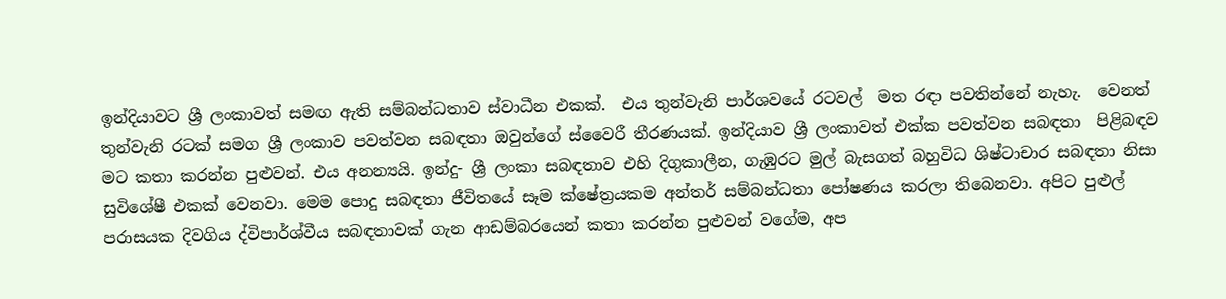ඉන්දියාවට ශ්‍රී ලංකාවත් සමඟ ඇති සම්බන්ධතාව ස්වාධීන එකක්.  එය තුන්වැනි පාර්ශවයේ රටවල්  මත රඳා පවතින්නේ නැහැ.  වෙනත් තුන්වැනි රටක් සමග ශ්‍රී ලංකාව පවත්වන සබඳතා ඔවුන්ගේ ස්වෛරී තීරණයක්. ඉන්දියාව ශ්‍රී ලංකාවත් එක්ක පවත්වන සබඳතා  පිළිබඳව මට කතා කරන්න පුළුවන්. එය අනන්‍යයි. ඉන්දු- ශ්‍රී ලංකා සබඳතාව එහි දිගුකාලීන, ගැඹුරට මුල් බැසගත් බහුවිධ ශිෂ්ටාචාර සබඳතා නිසා සුවිශේෂී එකක් වෙනවා. මෙම පොදු සබඳතා ජීවිතයේ සෑම ක්ෂේත්‍රයකම අන්තර් සම්බන්ධතා පෝෂණය කරලා තිබෙනවා. අපිට පුළුල් පරාසයක දිවගිය ද්විපාර්ශ්වීය සබඳතාවක් ගැන ආඩම්බරයෙන් කතා කරන්න පුළුවන් වගේම, අප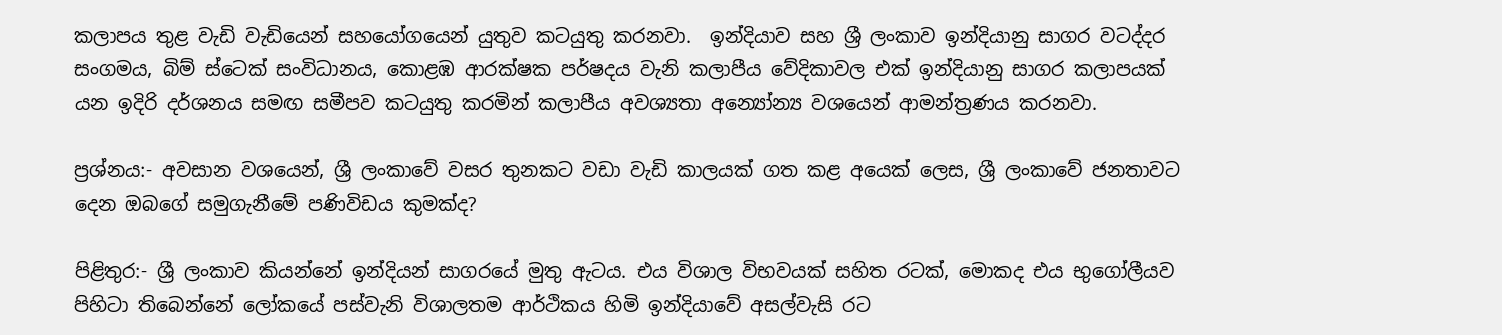කලාපය තුළ වැඩි වැඩියෙන් සහයෝගයෙන් යුතුව කටයුතු කරනවා.  ඉන්දියාව සහ ශ්‍රී ලංකාව ඉන්දියානු සාගර වටද්දර සංගමය, බිම් ස්ටෙක් සංවිධානය, කොළඹ ආරක්ෂක පර්ෂදය වැනි කලාපීය වේදිකාවල එක් ඉන්දියානු සාගර කලාපයක් යන ඉදිරි දර්ශනය සමඟ සමීපව කටයුතු කරමින් කලාපීය අවශ්‍යතා අන්‍යෝන්‍ය වශයෙන් ආමන්ත්‍රණය කරනවා.

ප්‍රශ්නය:- අවසාන වශයෙන්, ශ්‍රී ලංකාවේ වසර තුනකට වඩා වැඩි කාලයක් ගත කළ අයෙක් ලෙස, ශ්‍රී ලංකාවේ ජනතාවට දෙන ඔබගේ සමුගැනීමේ පණිවිඩය කුමක්ද?

පිළිතුර:- ශ්‍රී ලංකාව කියන්නේ ඉන්දියන් සාගරයේ මුතු ඇටය. එය විශාල විභවයක් සහිත රටක්, මොකද එය භුගෝලීයව පිහිටා තිබෙන්නේ ලෝකයේ පස්වැනි විශාලතම ආර්ථිකය හිමි ඉන්දියාවේ අසල්වැසි රට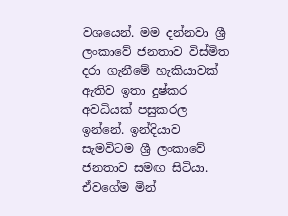වශයෙන්. මම දන්නවා ශ්‍රී ලංකාවේ ජනතාව විස්මිත දරා ගැනීමේ හැකියාවක් ඇතිව ඉතා දුෂ්කර අවධියක් පසුකරල ඉන්නේ. ඉන්දියාව සැමවිටම ශ්‍රී ලංකාවේ ජනතාව සමඟ සිටියා. ඒවගේම මින්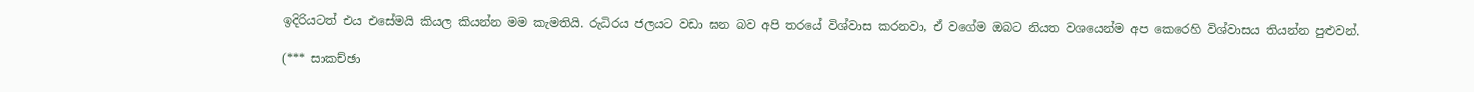ඉදිරියටත් එය එසේමයි කියල කියන්න මම කැමතියි. රුධිරය ජලයට වඩා ඝන බව අපි තරයේ විශ්වාස කරනවා, ඒ වගේම ඔබට නියත වශයෙන්ම අප කෙරෙහි විශ්වාසය තියන්න පුළුවන්.

(*** සාකච්ඡා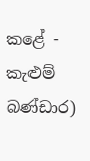කළේ - කැළුම් බණ්ඩාර)